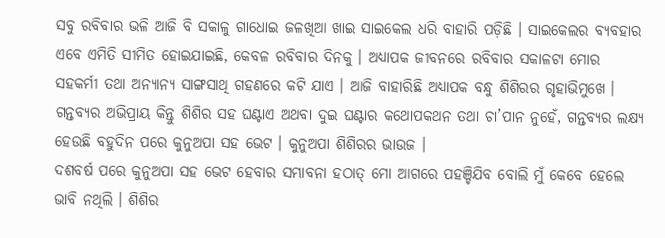ସବୁ ରବିବାର ଭଳି ଆଜି ବି ସକାଳୁ ଗାଧୋଇ ଜଳଖିଆ ଖାଇ ସାଇକେଲ ଧରି ବାହାରି ପଡ଼ିଛି । ସାଇକେଲର ବ୍ୟବହାର ଏବେ ଏମିତି ସୀମିତ ହୋଇଯାଇଛି, କେବଳ ରବିବାର ଦିନକୁ । ଅଧ୍ୟାପକ ଜୀବନରେ ରବିବାର ସକାଳଟା ମୋର ସହକର୍ମୀ ତଥା ଅନ୍ୟାନ୍ୟ ସାଙ୍ଗସାଥି ଗହଣରେ କଟି ଯାଏ । ଆଜି ବାହାରିଛି ଅଧ୍ୟାପକ ବନ୍ଧୁ ଶିଶିରର ଗୃହାଭିମୁଖେ । ଗନ୍ତବ୍ୟର ଅଭିପ୍ରାୟ କିନ୍ତୁ ଶିଶିର ସହ ଘଣ୍ଟାଏ ଅଥବା ଦୁଇ ଘଣ୍ଟାର କଥୋପକଥନ ତଥା ଚା’ପାନ ନୁହେଁ, ଗନ୍ତବ୍ୟର ଲକ୍ଷ୍ୟ ହେଉଛି ବହୁଦିନ ପରେ କୁନୁଅପା ସହ ଭେଟ । କୁନୁଅପା ଶିଶିରର ଭାଉଜ ।
ଦଶବର୍ଷ ପରେ କୁନୁଅପା ସହ ଭେଟ ହେବାର ସମ୍ଭାବନା ହଠାତ୍ ମୋ ଆଗରେ ପହଞ୍ଚିଯିବ ବୋଲି ମୁଁ କେବେ ହେଲେ ଭାବି ନଥିଲି । ଶିଶିର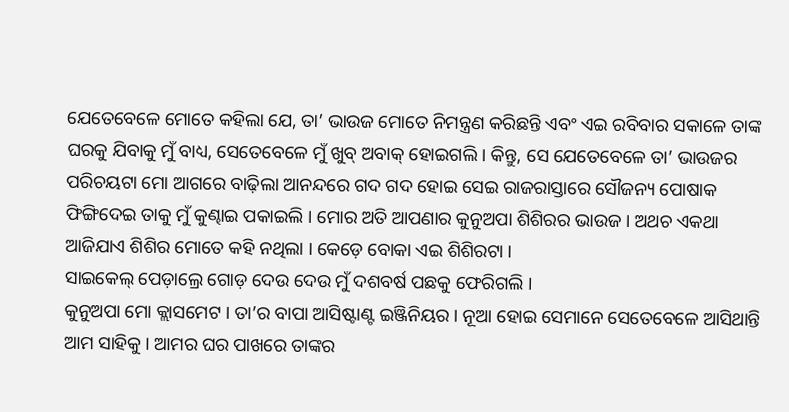ଯେତେବେଳେ ମୋତେ କହିଲା ଯେ, ତା’ ଭାଉଜ ମୋତେ ନିମନ୍ତ୍ରଣ କରିଛନ୍ତି ଏବଂ ଏଇ ରବିବାର ସକାଳେ ତାଙ୍କ ଘରକୁ ଯିବାକୁ ମୁଁ ବାଧ୍ୟ, ସେତେବେଳେ ମୁଁ ଖୁବ୍ ଅବାକ୍ ହୋଇଗଲି । କିନ୍ତୁ, ସେ ଯେତେବେଳେ ତା’ ଭାଉଜର ପରିଚୟଟା ମୋ ଆଗରେ ବାଢ଼ିଲା ଆନନ୍ଦରେ ଗଦ ଗଦ ହୋଇ ସେଇ ରାଜରାସ୍ତାରେ ସୌଜନ୍ୟ ପୋଷାକ ଫିଙ୍ଗିଦେଇ ତାକୁ ମୁଁ କୁଣ୍ଢାଇ ପକାଇଲି । ମୋର ଅତି ଆପଣାର କୁନୁଅପା ଶିଶିରର ଭାଉଜ । ଅଥଚ ଏକଥା ଆଜିଯାଏ ଶିଶିର ମୋତେ କହି ନଥିଲା । କେଡ଼େ ବୋକା ଏଇ ଶିଶିରଟା ।
ସାଇକେଲ୍ ପେଡ଼ାଲ୍ରେ ଗୋଡ଼ ଦେଉ ଦେଉ ମୁଁ ଦଶବର୍ଷ ପଛକୁ ଫେରିଗଲି ।
କୁନୁଅପା ମୋ କ୍ଲାସମେଟ । ତା’ର ବାପା ଆସିଷ୍ଟାଣ୍ଟ ଇଞ୍ଜିନିୟର । ନୂଆ ହୋଇ ସେମାନେ ସେତେବେଳେ ଆସିଥାନ୍ତି ଆମ ସାହିକୁ । ଆମର ଘର ପାଖରେ ତାଙ୍କର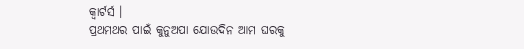କ୍ୱାର୍ଟର୍ସ ।
ପ୍ରଥମଥର ପାଇଁ କୁନୁଅପା ଯୋଉଦିନ ଆମ ଘରକୁ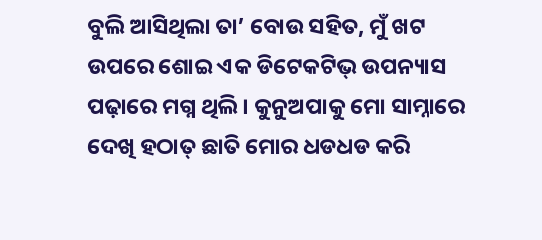ବୁଲି ଆସିଥିଲା ତା’ ବୋଉ ସହିତ, ମୁଁ ଖଟ ଉପରେ ଶୋଇ ଏକ ଡିଟେକଟିଭ୍ ଉପନ୍ୟାସ ପଢ଼ାରେ ମଗ୍ନ ଥିଲି । କୁନୁଅପାକୁ ମୋ ସାମ୍ନାରେ ଦେଖି ହଠାତ୍ ଛାତି ମୋର ଧଡଧଡ କରି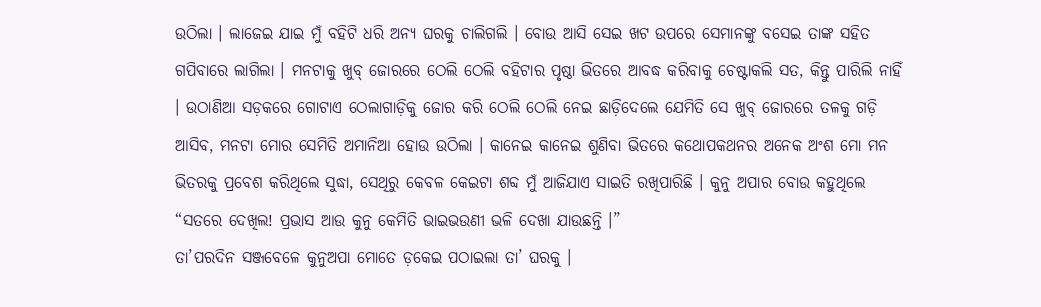ଉଠିଲା । ଲାଜେଇ ଯାଇ ମୁଁ ବହିଟି ଧରି ଅନ୍ୟ ଘରକୁ ଚାଲିଗଲି । ବୋଉ ଆସି ସେଇ ଖଟ ଉପରେ ସେମାନଙ୍କୁ ବସେଇ ତାଙ୍କ ସହିତ ଗପିବାରେ ଲାଗିଲା । ମନଟାକୁ ଖୁବ୍ ଜୋରରେ ଠେଲି ଠେଲି ବହିଟାର ପୃଷ୍ଠା ଭିତରେ ଆବଦ୍ଧ କରିବାକୁ ଚେଷ୍ଟାକଲି ସତ, କିନ୍ତୁ ପାରିଲି ନାହିଁ । ଉଠାଣିଆ ସଡ଼କରେ ଗୋଟାଏ ଠେଲାଗାଡ଼ିକୁ ଜୋର କରି ଠେଲି ଠେଲି ନେଇ ଛାଡ଼ିଦେଲେ ଯେମିତି ସେ ଖୁବ୍ ଜୋରରେ ତଳକୁ ଗଡ଼ି ଆସିବ, ମନଟା ମୋର ସେମିତି ଅମାନିଆ ହୋଉ ଉଠିଲା । କାନେଇ କାନେଇ ଶୁଣିବା ଭିତରେ କଥୋପକଥନର ଅନେକ ଅଂଶ ମୋ ମନ ଭିତରକୁ ପ୍ରବେଶ କରିଥିଲେ ସୁଦ୍ଧା, ସେଥିରୁ କେବଳ କେଇଟା ଶବ୍ଦ ମୁଁ ଆଜିଯାଏ ସାଇତି ରଖିପାରିଛି । କୁନୁ ଅପାର ବୋଉ କହୁଥିଲେ “ସତରେ ଦେଖିଲ! ପ୍ରଭାସ ଆଉ କୁନୁ କେମିତି ଭାଇଭଉଣୀ ଭଳି ଦେଖା ଯାଉଛନ୍ତି ।”
ତା’ପରଦିନ ସଞ୍ଜବେଳେ କୁନୁଅପା ମୋତେ ଡ଼କେଇ ପଠାଇଲା ତା’ ଘରକୁ ।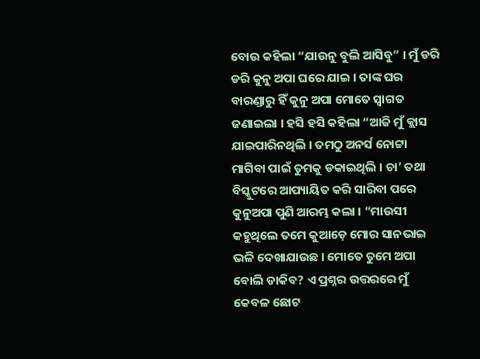ବୋଉ କହିଲା “ଯାଉନୁ ବୁଲି ଆସିବୁ” । ମୁଁ ଡରି ଡରି କୁନୁ ଅପା ଘରେ ଯାଇ । ତାଙ୍କ ଘର ବାରଣ୍ଡାରୁ ହିଁ କୁନୁ ଅପା ମୋତେ ସ୍ୱାଗତ ଜଣାଇଲା । ହସି ହସି କହିଲା “ଆଜି ମୁଁ କ୍ଲାସ ଯାଇପାରିନଥିଲି । ତମଠୁ ଅନର୍ସ ନୋଟ୍ଟା ମାଗିବା ପାଇଁ ତୁମକୁ ଡକାଇଥିଲି । ଚା’ ତଥା ବିସ୍କୁଟରେ ଆପ୍ୟାୟିତ କରି ସାରିବା ପରେ କୁନୁଅପା ପୁଣି ଆରମ୍ଭ କଲା । “ମାଉସୀ କହୁଥିଲେ ତମେ କୁଆଡ଼େ ମୋର ସାନଭାଇ ଭଳି ଦେଖାଯାଉଛ । ମୋତେ ତୁମେ ଅପା ବୋଲି ଡାକିବ? ଏ ପ୍ରଶ୍ନର ଉତ୍ତରରେ ମୁଁ କେବଳ ଛୋଟ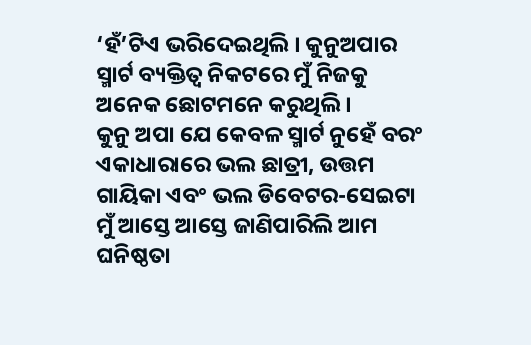‘ହଁ’ଟିଏ ଭରିଦେଇଥିଲି । କୁନୁଅପାର ସ୍ମାର୍ଟ ବ୍ୟକ୍ତିତ୍ୱ ନିକଟରେ ମୁଁ ନିଜକୁ ଅନେକ ଛୋଟମନେ କରୁଥିଲି ।
କୁନୁ ଅପା ଯେ କେବଳ ସ୍ମାର୍ଟ ନୁହେଁ ବରଂ ଏକାଧାରାରେ ଭଲ ଛାତ୍ରୀ, ଉତ୍ତମ ଗାୟିକା ଏବଂ ଭଲ ଡିବେଟର-ସେଇଟା ମୁଁ ଆସ୍ତେ ଆସ୍ତେ ଜାଣିପାରିଲି ଆମ ଘନିଷ୍ଠତା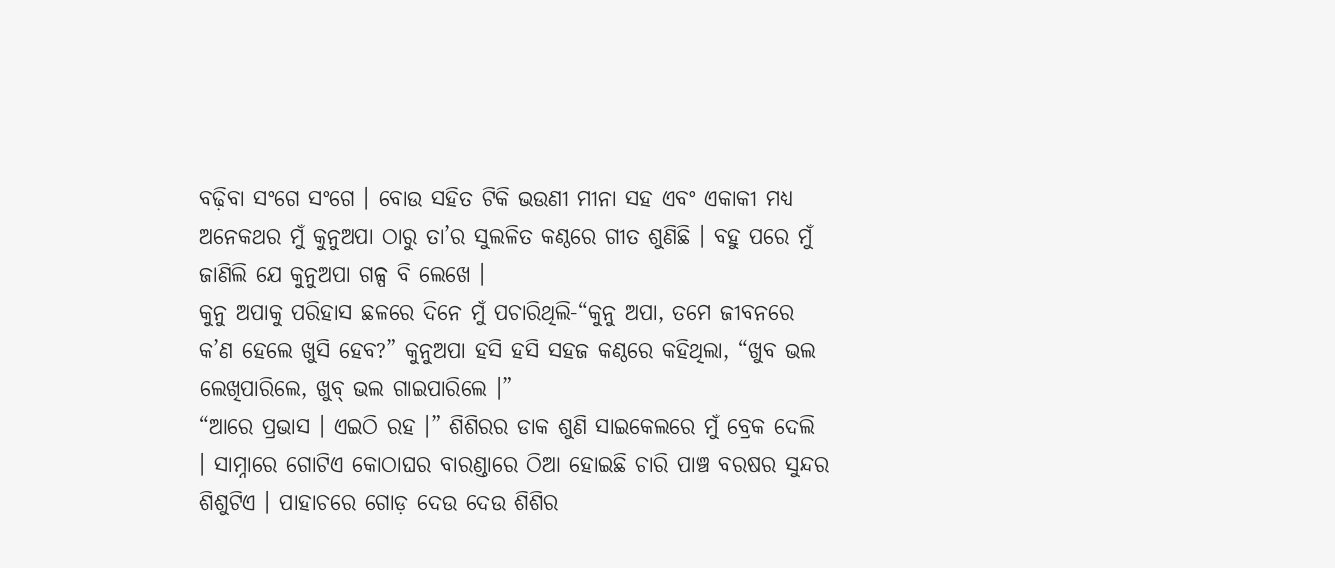ବଢ଼ିବା ସଂଗେ ସଂଗେ । ବୋଉ ସହିତ ଟିକି ଭଉଣୀ ମୀନା ସହ ଏବଂ ଏକାକୀ ମଧ୍ୟ ଅନେକଥର ମୁଁ କୁନୁଅପା ଠାରୁ ତା’ର ସୁଲଳିତ କଣ୍ଠରେ ଗୀତ ଶୁଣିଛି । ବହୁ ପରେ ମୁଁ ଜାଣିଲି ଯେ କୁନୁଅପା ଗଳ୍ପ ବି ଲେଖେ ।
କୁନୁ ଅପାକୁ ପରିହାସ ଛଳରେ ଦିନେ ମୁଁ ପଚାରିଥିଲି-“କୁନୁ ଅପା, ତମେ ଜୀବନରେ କ’ଣ ହେଲେ ଖୁସି ହେବ?” କୁନୁଅପା ହସି ହସି ସହଜ କଣ୍ଠରେ କହିଥିଲା, “ଖୁବ ଭଲ ଲେଖିପାରିଲେ, ଖୁବ୍ ଭଲ ଗାଇପାରିଲେ ।”
“ଆରେ ପ୍ରଭାସ । ଏଇଠି ରହ ।” ଶିଶିରର ଡାକ ଶୁଣି ସାଇକେଲରେ ମୁଁ ବ୍ରେକ ଦେଲି । ସାମ୍ନାରେ ଗୋଟିଏ କୋଠାଘର ବାରଣ୍ଡାରେ ଠିଆ ହୋଇଛି ଚାରି ପାଞ୍ଚ ବରଷର ସୁନ୍ଦର ଶିଶୁଟିଏ । ପାହାଚରେ ଗୋଡ଼ ଦେଉ ଦେଉ ଶିଶିର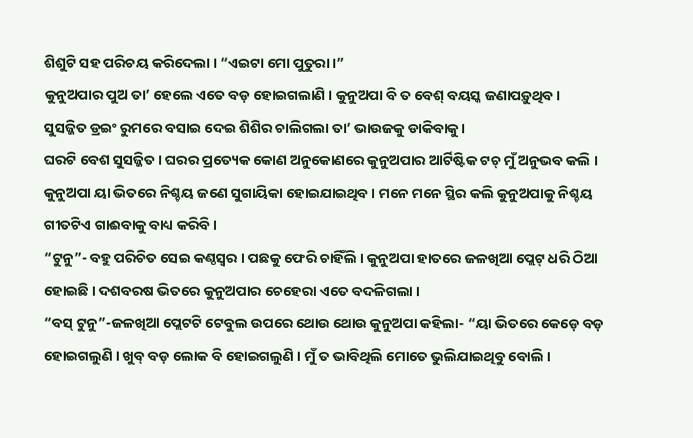ଶିଶୁଟି ସହ ପରିଚୟ କରିଦେଲା । “ଏଇଟା ମୋ ପୁତୁରା ।”
କୁନୁଅପାର ପୁଅ ତା’ ହେଲେ ଏତେ ବଡ଼ ହୋଇଗଲାଣି । କୁନୁଅପା ବି ତ ବେଶ୍ ବୟସ୍କ ଜଣାପଡ଼ୁଥିବ ।
ସୁସଜ୍ଜିତ ଡ୍ରଇଂ ରୁମରେ ବସାଇ ଦେଇ ଶିଶିର ଚାଲିଗଲା ତା’ ଭାଉଜକୁ ଡାକିବାକୁ ।
ଘରଟି ବେଶ ସୁସଜ୍ଜିତ । ଘରର ପ୍ରତ୍ୟେକ କୋଣ ଅନୁକୋଣରେ କୁନୁଅପାର ଆର୍ଟିଷ୍ଟିକ ଟଚ୍ ମୁଁ ଅନୁଭବ କଲି । କୁନୁଅପା ୟା ଭିତରେ ନିଶ୍ଚୟ ଜଣେ ସୁଗାୟିକା ହୋଇଯାଇଥିବ । ମନେ ମନେ ସ୍ଥିର କଲି କୁନୁଅପାକୁ ନିଶ୍ଚୟ ଗୀତଟିଏ ଗାଈବାକୁ ବାଧ୍ୟ କରିବି ।
“ଟୁନୁ”- ବହୁ ପରିଚିତ ସେଇ କଣ୍ଠସ୍ୱର । ପଛକୁ ଫେରି ଚାହିଁଲି । କୁନୁଅପା ହାତରେ ଜଳଖିଆ ପ୍ଲେଟ୍ ଧରି ଠିଆ ହୋଇଛି । ଦଶବରଷ ଭିତରେ କୁନୁଅପାର ଚେହେରା ଏତେ ବଦଳିଗଲା ।
“ବସ୍ ଟୁନୁ”-ଜଳଖିଆ ପ୍ଲେଟଟି ଟେବୁଲ ଉପରେ ଥୋଉ ଥୋଉ କୁନୁଅପା କହିଲା- “ୟା ଭିତରେ କେଡ଼େ ବଡ଼ ହୋଇଗଲୁଣି । ଖୁବ୍ ବଡ଼ ଲୋକ ବି ହୋଇଗଲୁଣି । ମୁଁ ତ ଭାବିଥିଲି ମୋତେ ଭୁଲିଯାଇଥିବୁ ବୋଲି ।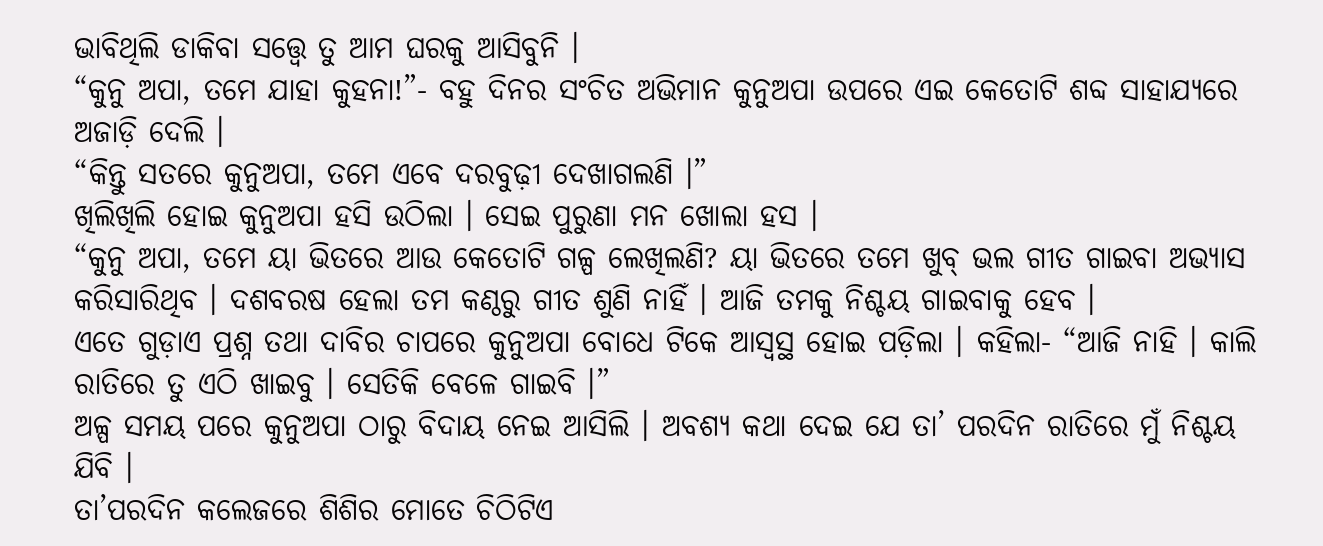ଭାବିଥିଲି ଡାକିବା ସତ୍ତ୍ୱେ ତୁ ଆମ ଘରକୁ ଆସିବୁନି ।
“କୁନୁ ଅପା, ତମେ ଯାହା କୁହନା!”- ବହୁ ଦିନର ସଂଚିତ ଅଭିମାନ କୁନୁଅପା ଉପରେ ଏଇ କେତୋଟି ଶବ୍ଦ ସାହାଯ୍ୟରେ ଅଜାଡ଼ି ଦେଲି ।
“କିନ୍ତୁ ସତରେ କୁନୁଅପା, ତମେ ଏବେ ଦରବୁଢ଼ୀ ଦେଖାଗଲଣି ।”
ଖିଲିଖିଲି ହୋଇ କୁନୁଅପା ହସି ଉଠିଲା । ସେଇ ପୁରୁଣା ମନ ଖୋଲା ହସ ।
“କୁନୁ ଅପା, ତମେ ୟା ଭିତରେ ଆଉ କେତୋଟି ଗଳ୍ପ ଲେଖିଲଣି? ୟା ଭିତରେ ତମେ ଖୁବ୍ ଭଲ ଗୀତ ଗାଇବା ଅଭ୍ୟାସ କରିସାରିଥିବ । ଦଶବରଷ ହେଲା ତମ କଣ୍ଠରୁ ଗୀତ ଶୁଣି ନାହିଁ । ଆଜି ତମକୁ ନିଶ୍ଚୟ ଗାଇବାକୁ ହେବ ।
ଏତେ ଗୁଡ଼ାଏ ପ୍ରଶ୍ନ ତଥା ଦାବିର ଚାପରେ କୁନୁଅପା ବୋଧେ ଟିକେ ଆସ୍ୱସ୍ଥ ହୋଇ ପଡ଼ିଲା । କହିଲା- “ଆଜି ନାହି । କାଲି ରାତିରେ ତୁ ଏଠି ଖାଇବୁ । ସେତିକି ବେଳେ ଗାଇବି ।”
ଅଳ୍ପ ସମୟ ପରେ କୁନୁଅପା ଠାରୁ ବିଦାୟ ନେଇ ଆସିଲି । ଅବଶ୍ୟ କଥା ଦେଇ ଯେ ତା’ ପରଦିନ ରାତିରେ ମୁଁ ନିଶ୍ଚୟ ଯିବି ।
ତା’ପରଦିନ କଲେଜରେ ଶିଶିର ମୋତେ ଚିଠିଟିଏ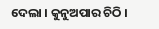ଦେଲା । କୁନୁଅପାର ଚିଠି ।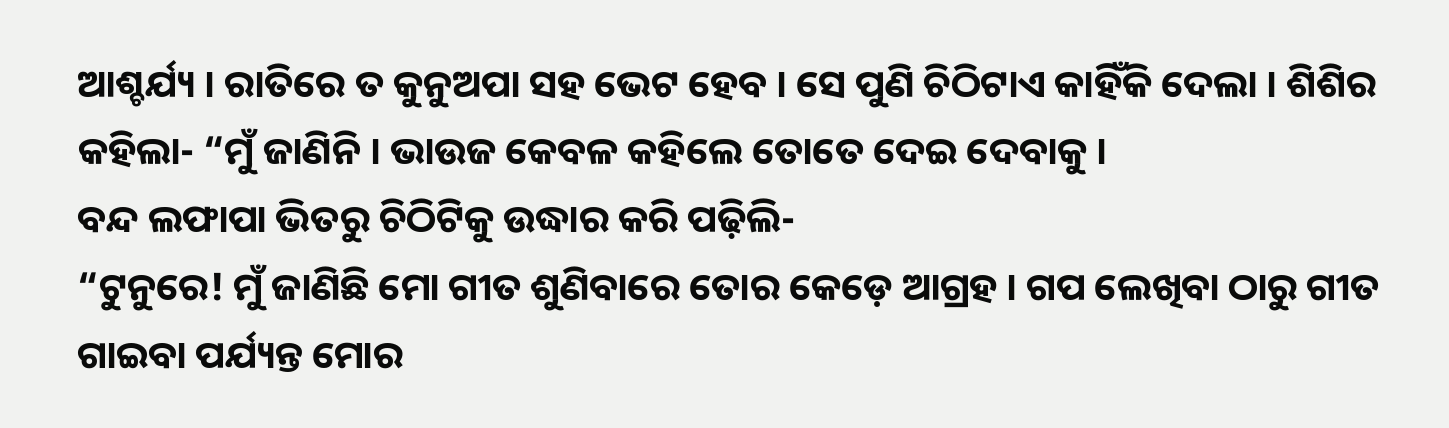ଆଶ୍ଚର୍ଯ୍ୟ । ରାତିରେ ତ କୁନୁଅପା ସହ ଭେଟ ହେବ । ସେ ପୁଣି ଚିଠିଟାଏ କାହିଁକି ଦେଲା । ଶିଶିର କହିଲା- “ମୁଁ ଜାଣିନି । ଭାଉଜ କେବଳ କହିଲେ ତୋତେ ଦେଇ ଦେବାକୁ ।
ବନ୍ଦ ଲଫାପା ଭିତରୁ ଚିଠିଟିକୁ ଉଦ୍ଧାର କରି ପଢ଼ିଲି-
“ଟୁନୁରେ! ମୁଁ ଜାଣିଛି ମୋ ଗୀତ ଶୁଣିବାରେ ତୋର କେଡ଼େ ଆଗ୍ରହ । ଗପ ଲେଖିବା ଠାରୁ ଗୀତ ଗାଇବା ପର୍ଯ୍ୟନ୍ତ ମୋର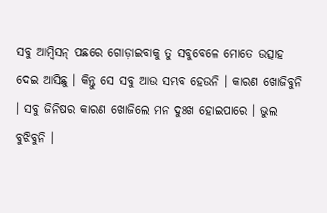ସବୁ ଆମ୍ବିସନ୍ ପଛରେ ଗୋଡ଼ାଇବାକୁ ତୁ ସବୁବେଳେ ମୋତେ ଉତ୍ସାହ ଦେଇ ଆସିଛୁ । କିନ୍ତୁ ସେ ସବୁ ଆଉ ସମ୍ଭବ ହେଉନି । କାରଣ ଖୋଜିବୁନି । ସବୁ ଜିନିଷର କାରଣ ଖୋଜିଲେ ମନ ଦୁଃଖ ହୋଇପାରେ । ଭୁଲ ବୁଝିବୁନି ।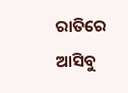ରାତିରେ ଆସିବୁ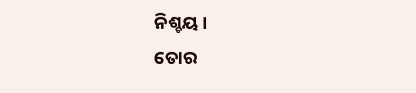ନିଶ୍ଚୟ ।
ତୋର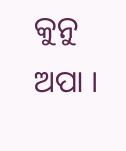କୁନୁ ଅପା ।